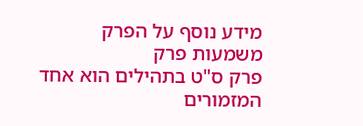מידע נוסף על הפרק
משמעות פרק
פרק ס"ט בתהילים הוא אחד המזמורים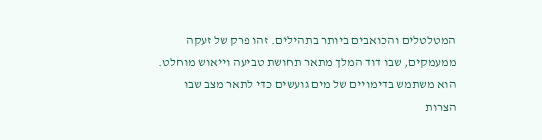המטלטלים והכואבים ביותר בתהילים. זהו פרק של זעקה ממעמקים, שבו דוד המלך מתאר תחושת טביעה וייאוש מוחלט. הוא משתמש בדימויים של מים גועשים כדי לתאר מצב שבו הצרות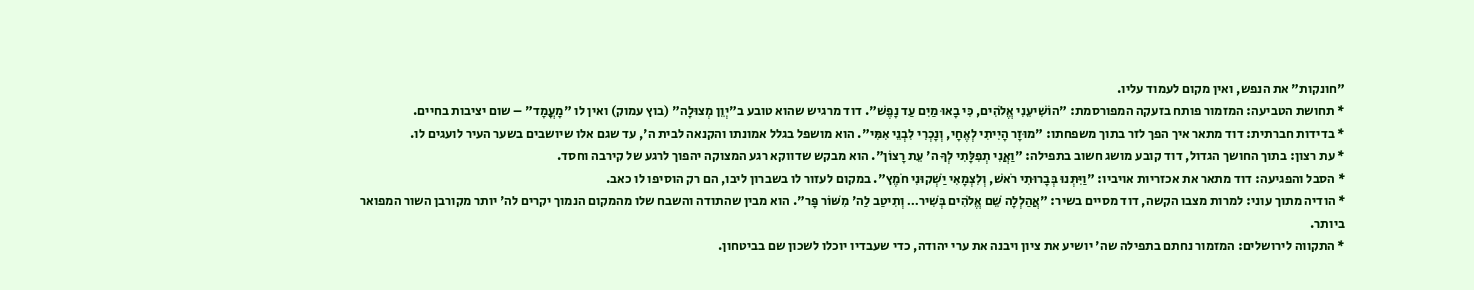"חונקות" את הנפש, ואין מקום לעמוד עליו.
* תחושת הטביעה: המזמור פותח בזעקה המפורסמת: "הוֹשִׁיעֵנִי אֱלֹהִים, כִּי בָאוּ מַיִם עַד נָפֶשׁ". דוד מרגיש שהוא טובע ב"יְוֵן מְצוּלָה" (בוץ עמוק) ואין לו "מָעֳמָד" – שום יציבות בחיים.
* בדידות חברתית: דוד מתאר איך הפך לזר בתוך משפחתו: "מוּזָר הָיִיתִי לְאֶחָי, וְנָכְרִי לִבְנֵי אִמִּי". הוא מושפל בגלל אמונתו והקנאה לבית ה', עד שגם אלו שיושבים בשער העיר לועגים לו.
* עת רצון: בתוך החושך הגדול, דוד קובע מושג חשוב בתפילה: "וַאֲנִי תְפִלָּתִי לְךָ ה' עֵת רָצוֹן". הוא מבקש שדווקא רגע המצוקה יהפוך לרגע של קירבה וחסד.
* הסבל והפגיעה: דוד מתאר את אכזריות אויביו: "וַיִּתְּנוּ בְּבָרוּתִי רֹאשׁ, וְלִצְמָאִי יַשְׁקוּנִי חֹמֶץ". במקום לעזור לו בשברון ליבו, הם רק הוסיפו לו כאב.
* הודיה מתוך עוני: למרות מצבו הקשה, דוד מסיים בשיר: "אֲהַלְלָה שֵׁם אֱלֹהִים בְּשִׁיר… וְתִיטַב לַה' מִשּׁוֹר פָּר". הוא מבין שהתודה והשבח שלו מהמקום הנמוך יקרים לה' יותר מקורבן השור המפואר ביותר.
* התקווה לירושלים: המזמור נחתם בתפילה שה' יושיע את ציון ויבנה את ערי יהודה, כדי שעבדיו יוכלו לשכון שם בביטחון.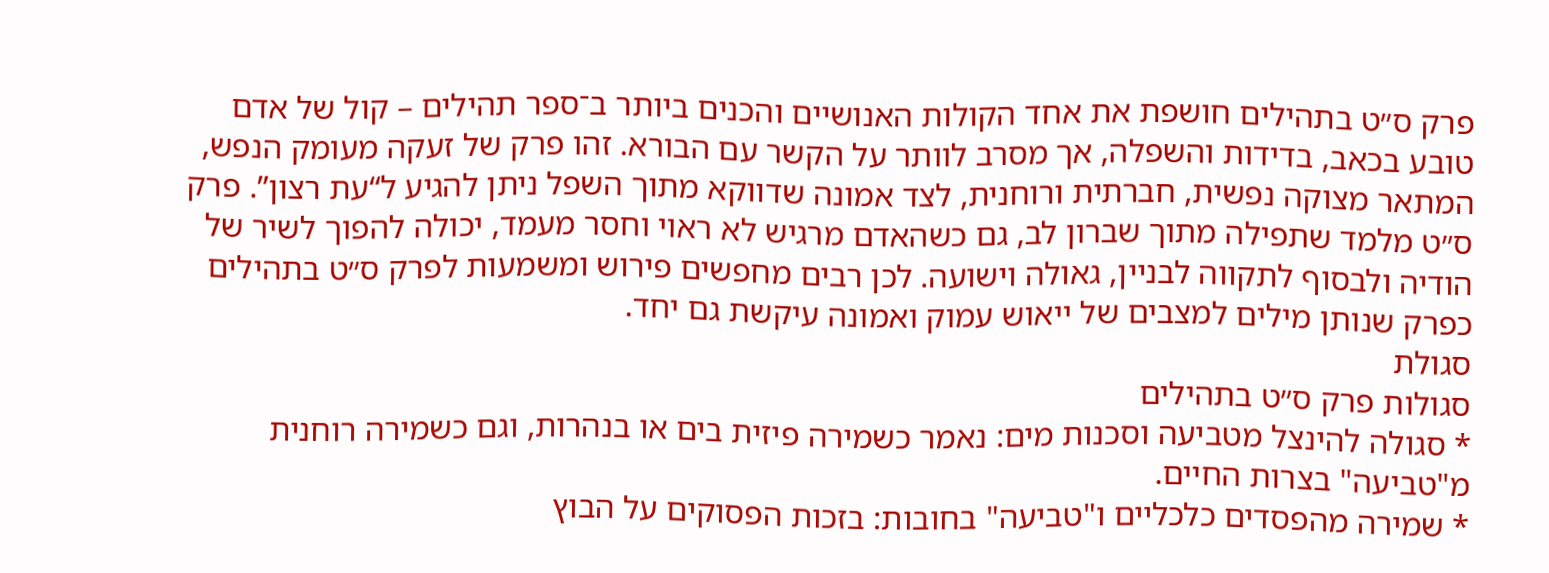פרק ס״ט בתהילים חושפת את אחד הקולות האנושיים והכנים ביותר ב־ספר תהילים – קול של אדם טובע בכאב, בדידות והשפלה, אך מסרב לוותר על הקשר עם הבורא. זהו פרק של זעקה מעומק הנפש, המתאר מצוקה נפשית, חברתית ורוחנית, לצד אמונה שדווקא מתוך השפל ניתן להגיע ל“עת רצון”. פרק ס״ט מלמד שתפילה מתוך שברון לב, גם כשהאדם מרגיש לא ראוי וחסר מעמד, יכולה להפוך לשיר של הודיה ולבסוף לתקווה לבניין, גאולה וישועה. לכן רבים מחפשים פירוש ומשמעות לפרק ס״ט בתהילים כפרק שנותן מילים למצבים של ייאוש עמוק ואמונה עיקשת גם יחד.
סגולת
סגולות פרק ס״ט בתהילים
* סגולה להינצל מטביעה וסכנות מים: נאמר כשמירה פיזית בים או בנהרות, וגם כשמירה רוחנית מ"טביעה" בצרות החיים.
* שמירה מהפסדים כלכליים ו"טביעה" בחובות: בזכות הפסוקים על הבוץ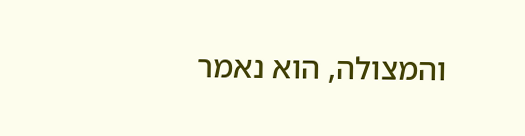והמצולה, הוא נאמר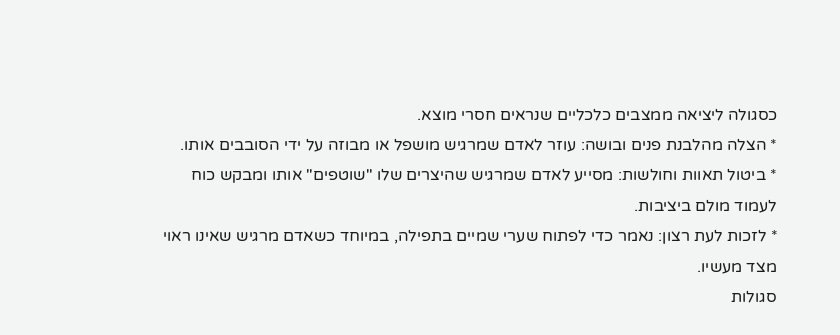כסגולה ליציאה ממצבים כלכליים שנראים חסרי מוצא.
* הצלה מהלבנת פנים ובושה: עוזר לאדם שמרגיש מושפל או מבוזה על ידי הסובבים אותו.
* ביטול תאוות וחולשות: מסייע לאדם שמרגיש שהיצרים שלו "שוטפים" אותו ומבקש כוח לעמוד מולם ביציבות.
* לזכות לעת רצון: נאמר כדי לפתוח שערי שמיים בתפילה, במיוחד כשאדם מרגיש שאינו ראוי מצד מעשיו.
סגולות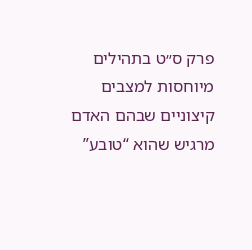פרק ס״ט בתהילים מיוחסות למצבים קיצוניים שבהם האדם מרגיש שהוא “טובע”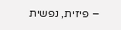– פיזית, נפשית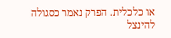או כלכלית. הפרק נאמר כסגולה להינצל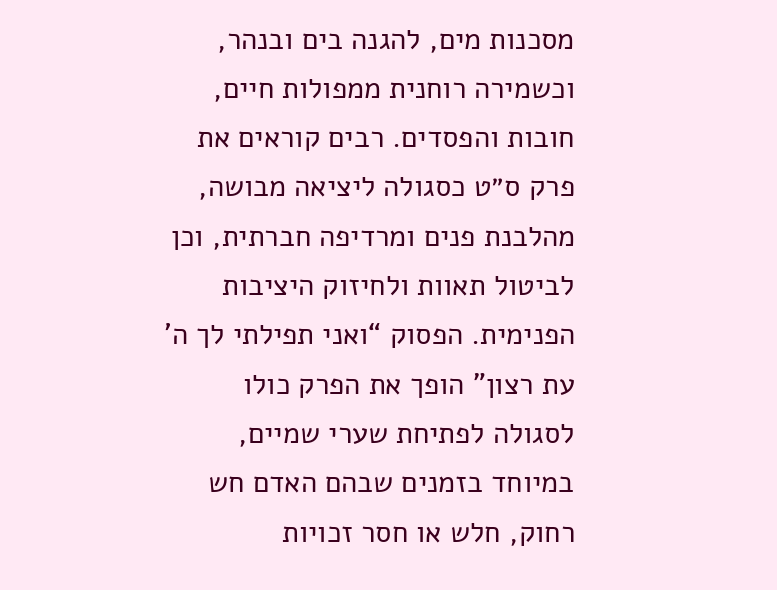מסכנות מים, להגנה בים ובנהר, וכשמירה רוחנית ממפולות חיים, חובות והפסדים. רבים קוראים את פרק ס״ט כסגולה ליציאה מבושה, מהלבנת פנים ומרדיפה חברתית, וכן לביטול תאוות ולחיזוק היציבות הפנימית. הפסוק “ואני תפילתי לך ה’ עת רצון” הופך את הפרק כולו לסגולה לפתיחת שערי שמיים, במיוחד בזמנים שבהם האדם חש רחוק, חלש או חסר זכויות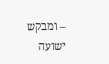– ומבקש ישועה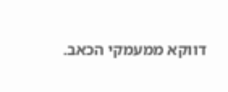דווקא ממעמקי הכאב.